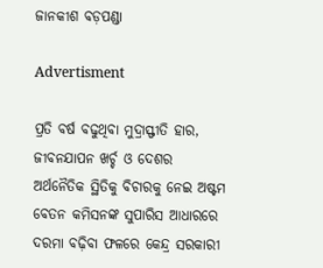ଜାନକୀଶ ବଡ଼ପଣ୍ଡା

Advertisment

ପ୍ରତି ବର୍ଷ ବଢୁଥିବା ମୁଦ୍ରାସ୍ଫୀତି ହାର, ଜୀବନଯାପନ ଖର୍ଚ୍ଚ ଓ ଦେଶର ଅର୍ଥନୈତିକ ସ୍ଥିତିକୁ ବିଚାରକୁ ନେଇ ଅଷ୍ଟମ ବେତନ କମିସନଙ୍କ ସୁପାରିସ ଆଧାରରେ ଦରମା ବଢ଼ିବା ଫଳରେ କେନ୍ଦ୍ର ସରକାରୀ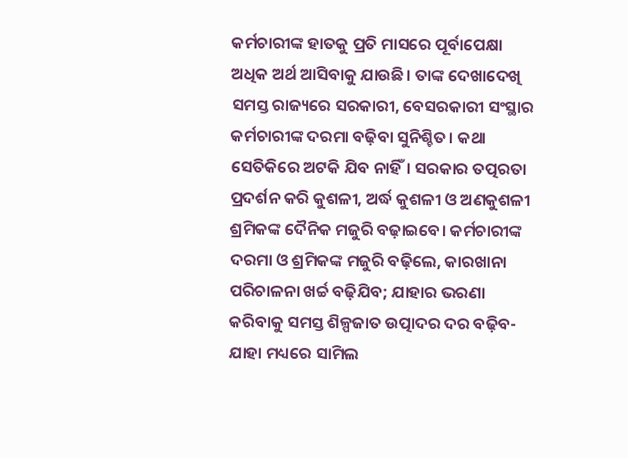କର୍ମଚାରୀଙ୍କ ହାତକୁ ପ୍ରତି ମାସରେ ପୂର୍ବାପେକ୍ଷା ଅଧିକ ଅର୍ଥ ଆସିବାକୁ ଯାଉଛି। ତାଙ୍କ ଦେଖାଦେଖି ସମସ୍ତ ରାଜ୍ୟରେ ସରକାରୀ, ବେସରକାରୀ ସଂସ୍ଥାର କର୍ମଚାରୀଙ୍କ ଦରମା ବଢ଼ିବା ସୁନିଶ୍ଚିତ। କଥା ସେତିକିରେ ଅଟକି ଯିବ ନାହିଁ। ସରକାର ତତ୍ପରତା ପ୍ରଦର୍ଶନ କରି କୁଶଳୀ, ଅର୍ଦ୍ଧ କୁଶଳୀ ଓ ଅଣକୁଶଳୀ ଶ୍ରମିକଙ୍କ ଦୈନିକ ମଜୁରି ବଢ଼ାଇବେ। କର୍ମଚାରୀଙ୍କ ଦରମା ଓ ଶ୍ରମିକଙ୍କ ମଜୁରି ବଢ଼ିଲେ, କାରଖାନା ପରିଚାଳନା ଖର୍ଚ୍ଚ ବଢ଼ିଯିବ; ଯାହାର ଭରଣା କରିବାକୁ ସମସ୍ତ ଶିଳ୍ପଜାତ ଉତ୍ପାଦର ଦର ବଢ଼ିବ- ଯାହା ମଧ୍ୟରେ ସାମିଲ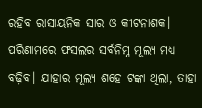ରହିବ ରାସାୟନିକ ସାର ଓ କୀଟନାଶକ। ପରିଣାମରେ ଫସଲର ସର୍ବନିମ୍ନ ମୂଲ୍ୟ ମଧ୍ୟ ବଢ଼ିବ। ଯାହାର ମୂଲ୍ୟ ଶହେ ଟଙ୍କା ଥିଲା, ତାହା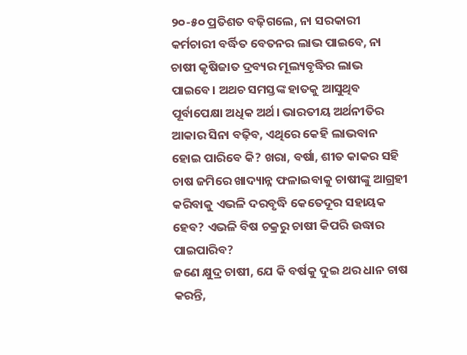୨୦-୫୦ ପ୍ରତିଶତ ବଢ଼ିଗଲେ, ନା ସରକାରୀ କର୍ମଚାରୀ ବର୍ଦ୍ଧିତ ବେତନର ଲାଭ ପାଇବେ, ନା ଚାଷୀ କୃଷିଜାତ ଦ୍ରବ୍ୟର ମୂଲ୍ୟବୃଦ୍ଧିର ଲାଭ ପାଇବେ। ଅଥଚ ସମସ୍ତଙ୍କ ହାତକୁ ଆସୁଥିବ ପୂର୍ବାପେକ୍ଷା ଅଧିକ ଅର୍ଥ। ଭାରତୀୟ ଅର୍ଥନୀତିର ଆକାର ସିନା ବଢ଼ିବ, ଏଥିରେ କେହି ଲାଭବାନ ହୋଇ ପାରିବେ କି? ଖରା, ବର୍ଷା, ଶୀତ କାକର ସହି ଚାଷ ଜମିରେ ଖାଦ୍ୟାନ୍ନ ଫଳାଇବାକୁ ଚାଷୀଙ୍କୁ ଆଗ୍ରହୀ କରିବାକୁ ଏଭଳି ଦରବୃଦ୍ଧି କେତେଦୂର ସହାୟକ ହେବ? ଏଭଳି ବିଷ ଚକ୍ରରୁ ଚାଷୀ କିପରି ଉଦ୍ଧାର ପାଇପାରିବ?
ଜଣେ କ୍ଷୁଦ୍ର ଚାଷୀ, ଯେ କି ବର୍ଷକୁ ଦୁଇ ଥର ଧାନ ଚାଷ କରନ୍ତି,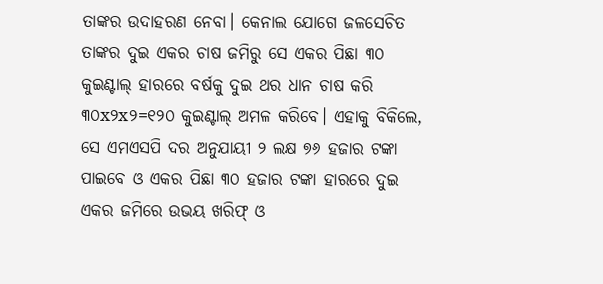ତାଙ୍କର ଉଦାହରଣ ନେବା। କେନାଲ ଯୋଗେ ଜଳସେଚିତ ତାଙ୍କର ଦୁଇ ଏକର ଚାଷ ଜମିରୁ ସେ ଏକର ପିଛା ୩୦ କୁଇଣ୍ଟାଲ୍ ହାରରେ ବର୍ଷକୁ ଦୁଇ ଥର ଧାନ ଚାଷ କରି ୩୦x୨x୨=୧୨୦ କୁଇଣ୍ଟାଲ୍ ଅମଳ କରିବେ। ଏହାକୁ ବିକିଲେ, ସେ ଏମଏସପି ଦର ଅନୁଯାୟୀ ୨ ଲକ୍ଷ ୭୬ ହଜାର ଟଙ୍କା ପାଇବେ ଓ ଏକର ପିଛା ୩୦ ହଜାର ଟଙ୍କା ହାରରେ ଦୁଇ ଏକର ଜମିରେ ଉଭୟ ଖରିଫ୍ ଓ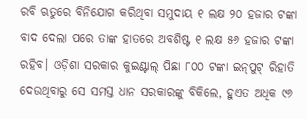ରବି ଋତୁରେ ବିନିଯୋଗ କରିଥିବା ସମୁଦାୟ ୧ ଲକ୍ଷ ୨୦ ହଜାର ଟଙ୍କା ବାଦ ଦେଲା ପରେ ତାଙ୍କ ହାତରେ ଅବଶିଷ୍ଟ ୧ ଲକ୍ଷ ୫୬ ହଜାର ଟଙ୍କା ରହିବ। ଓଡ଼ିଶା ସରକାର କୁଇଣ୍ଟାଲ୍ ପିଛା ୮୦୦ ଟଙ୍କା ଇନ୍‌ପୁଟ୍ ରିହାତି ଦେଉଥିବାରୁ ସେ ସମସ୍ତ ଧାନ ସରକାରଙ୍କୁ ବିକିଲେ, ହୁଏତ ଅଧିକ ୯୬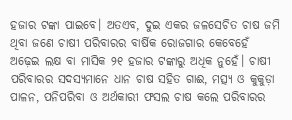ହଜାର ଟଙ୍କା ପାଇବେ। ଅତଏବ, ଦୁଇ ଏକର ଜଳସେଚିତ ଚାଷ ଜମି ଥିବା ଜଣେ ଚାଷୀ ପରିବାରର ବାର୍ଷିକ ରୋଜଗାର କେବେହେଁ ଅଢ଼େଇ ଲକ୍ଷ ବା ମାସିକ ୨୧ ହଜାର ଟଙ୍କାରୁ ଅଧିକ ନୁହେଁ। ଚାଷୀ ପରିବାରର ସଦସ୍ୟମାନେ ଧାନ ଚାଷ ସହିତ ଗାଈ, ମତ୍ସ୍ୟ ଓ କୁକୁଡ଼ା ପାଳନ, ପନିପରିବା ଓ ଅର୍ଥକାରୀ ଫସଲ ଚାଷ କଲେ ପରିବାରର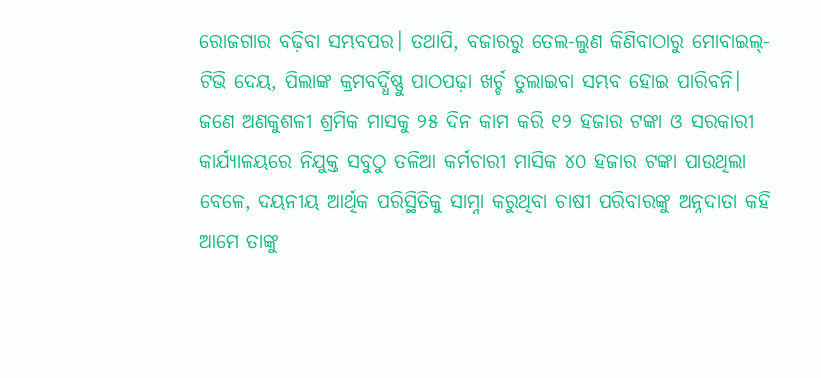ରୋଜଗାର ବଢ଼ିବା ସମ୍ଭବପର। ତଥାପି, ବଜାରରୁ ତେଲ-ଲୁଣ କିଣିବାଠାରୁ ମୋବାଇଲ୍-ଟିଭି ଦେୟ, ପିଲାଙ୍କ କ୍ରମବର୍ଦ୍ଧିଷ୍ଣୁ ପାଠପଢ଼ା ଖର୍ଚ୍ଚ ତୁଲାଇବା ସମ୍ଭବ ହୋଇ ପାରିବନି। ଜଣେ ଅଣକୁଶଳୀ ଶ୍ରମିକ ମାସକୁ ୨୫ ଦିନ କାମ କରି ୧୨ ହଜାର ଟଙ୍କା ଓ ସରକାରୀ କାର୍ଯ୍ୟାଳୟରେ ନିଯୁକ୍ତ ସବୁଠୁ ତଳିଆ କର୍ମଚାରୀ ମାସିକ ୪୦ ହଜାର ଟଙ୍କା ପାଉଥିଲା ବେଳେ, ଦୟନୀୟ ଆର୍ଥିକ ପରିସ୍ଥିତିକୁ ସାମ୍ନା କରୁଥିବା ଚାଷୀ ପରିବାରଙ୍କୁ ଅନ୍ନଦାତା କହି ଆମେ ତାଙ୍କୁ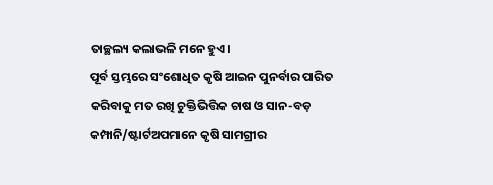ତାଚ୍ଛଲ୍ୟ କଲାଭଳି ମନେ ହୁଏ।
ପୂର୍ବ ସ୍ତମ୍ଭରେ ସଂଶୋଧିତ କୃଷି ଆଇନ ପୁନର୍ବାର ପାରିତ କରିବାକୁ ମତ ରଖି ଚୁକ୍ତିଭିତ୍ତିକ ଚାଷ ଓ ସାନ-ବଡ଼ କମ୍ପାନି/ଷ୍ଟାର୍ଟଅପମାନେ କୃଷି ସାମଗ୍ରୀର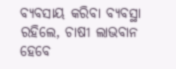ବ୍ୟବସାୟ କରିବା ବ୍ୟବସ୍ଥା ରହିଲେ, ଚାଷୀ ଲାଭବାନ ହେବେ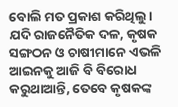ବୋଲି ମତ ପ୍ରକାଶ କରିଥିଲୁ। ଯଦି ରାଜନୈତିକ ଦଳ, କୃଷକ ସଙ୍ଗଠନ ଓ ଚାଷୀମାନେ ଏଭଳି ଆଇନକୁ ଆଜି ବି ବିରୋଧ କରୁଥାଆନ୍ତି, ତେବେ କୃଷକଙ୍କ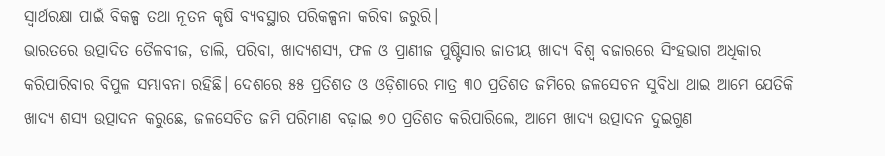ସ୍ବାର୍ଥରକ୍ଷା ପାଇଁ ବିକଳ୍ପ ତଥା ନୂତନ କୃଷି ବ୍ୟବସ୍ଥାର ପରିକଳ୍ପନା କରିବା ଜରୁରି।
ଭାରତରେ ଉତ୍ପାଦିତ ତୈଳବୀଜ, ଡାଲି, ପରିବା, ଖାଦ୍ୟଶସ୍ୟ, ଫଳ ଓ ପ୍ରାଣୀଜ ପୁଷ୍ଟିସାର ଜାତୀୟ ଖାଦ୍ୟ ବିଶ୍ବ ବଜାରରେ ସିଂହଭାଗ ଅଧିକାର କରିପାରିବାର ବିପୁଳ ସମ୍ଭାବନା ରହିଛି। ଦେଶରେ ୫୫ ପ୍ରତିଶତ ଓ ଓଡ଼ିଶାରେ ମାତ୍ର ୩୦ ପ୍ରତିଶତ ଜମିରେ ଜଳସେଚନ ସୁବିଧା ଥାଇ ଆମେ ଯେତିକି ଖାଦ୍ୟ ଶସ୍ୟ ଉତ୍ପାଦନ କରୁଛେ, ଜଳସେଚିତ ଜମି ପରିମାଣ ବଢ଼ାଇ ୭୦ ପ୍ରତିଶତ କରିପାରିଲେ, ଆମେ ଖାଦ୍ୟ ଉତ୍ପାଦନ ଦୁଇଗୁଣ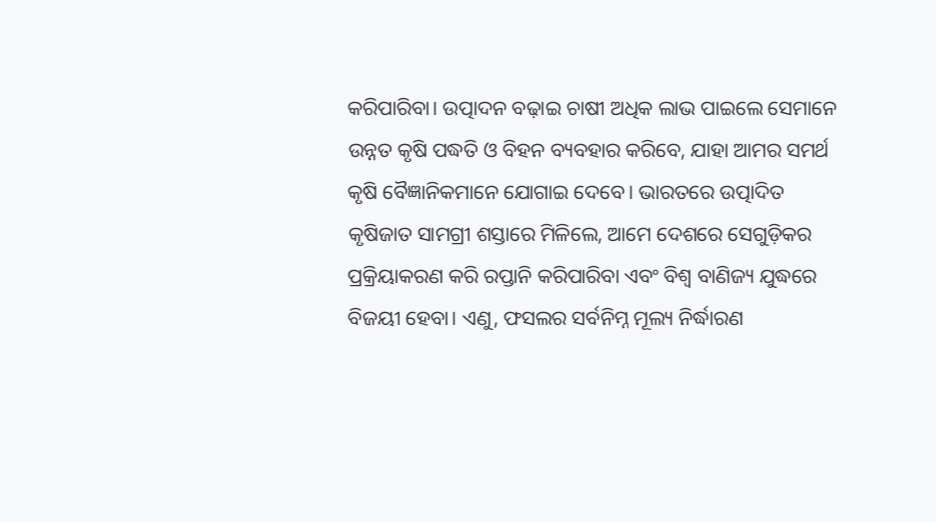କରିପାରିବା। ଉତ୍ପାଦନ ବଢ଼ାଇ ଚାଷୀ ଅଧିକ ଲାଭ ପାଇଲେ ସେମାନେ ଉନ୍ନତ କୃଷି ପଦ୍ଧତି ଓ ବିହନ ବ୍ୟବହାର କରିବେ, ଯାହା ଆମର ସମର୍ଥ କୃଷି ବୈଜ୍ଞାନିକମାନେ ଯୋଗାଇ ଦେବେ। ଭାରତରେ ଉତ୍ପାଦିତ କୃଷିଜାତ ସାମଗ୍ରୀ ଶସ୍ତାରେ ମିଳିଲେ, ଆମେ ଦେଶରେ ସେଗୁଡ଼ିକର ପ୍ରକ୍ରିୟାକରଣ କରି ରପ୍ତାନି କରିପାରିବା ଏବଂ ବିଶ୍ବ ବାଣିଜ୍ୟ ଯୁଦ୍ଧରେ ବିଜୟୀ ହେବା। ଏଣୁ, ଫସଲର ସର୍ବନିମ୍ନ ମୂଲ୍ୟ ନିର୍ଦ୍ଧାରଣ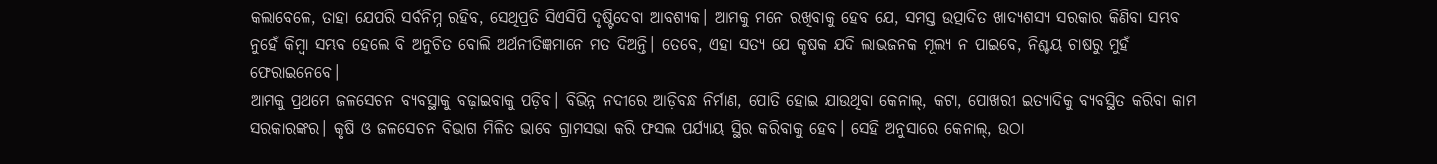କଲାବେଳେ, ତାହା ଯେପରି ସର୍ବନିମ୍ନ ରହିବ, ସେଥିପ୍ରତି ସିଏସିପି ଦୃଷ୍ଟିଦେବା ଆବଶ୍ୟକ। ଆମକୁ ମନେ ରଖିବାକୁ ହେବ ଯେ, ସମସ୍ତ ଉତ୍ପାଦିତ ଖାଦ୍ୟଶସ୍ୟ ସରକାର କିଣିବା ସମ୍ଭବ ନୁହେଁ କିମ୍ବା ସମ୍ଭବ ହେଲେ ବି ଅନୁଚିତ ବୋଲି ଅର୍ଥନୀତିଜ୍ଞମାନେ ମତ ଦିଅନ୍ତି। ତେବେ, ଏହା ସତ୍ୟ ଯେ କୃଷକ ଯଦି ଲାଭଜନକ ମୂଲ୍ୟ ନ ପାଇବେ, ନିଶ୍ଚୟ ଚାଷରୁ ମୁହଁ ଫେରାଇନେବେ।
ଆମକୁ ପ୍ରଥମେ ଜଳସେଚନ ବ୍ୟବସ୍ଥାକୁ ବଢ଼ାଇବାକୁ ପଡ଼ିବ। ବିଭିନ୍ନ ନଦୀରେ ଆଡ଼ିବନ୍ଧ ନିର୍ମାଣ, ପୋତି ହୋଇ ଯାଉଥିବା କେନାଲ୍, କଟା, ପୋଖରୀ ଇତ୍ୟାଦିକୁ ବ୍ୟବସ୍ଥିତ କରିବା କାମ ସରକାରଙ୍କର। କୃଷି ଓ ଜଳସେଚନ ବିଭାଗ ମିଳିତ ଭାବେ ଗ୍ରାମସଭା କରି ଫସଲ ପର୍ଯ୍ୟାୟ ସ୍ଥିର କରିବାକୁ ହେବ। ସେହି ଅନୁସାରେ କେନାଲ୍, ଉଠା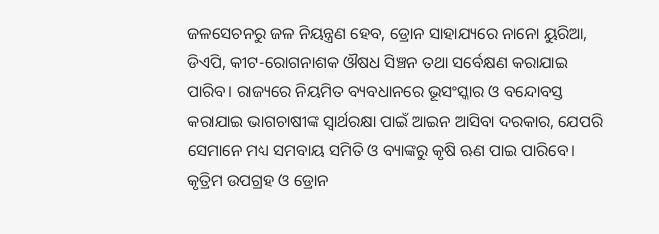ଜଳସେଚନରୁ ଜଳ ନିୟନ୍ତ୍ରଣ ହେବ, ଡ୍ରୋନ ସାହାଯ୍ୟରେ ନାନୋ ୟୁରିଆ, ଡିଏପି, କୀଟ-ରୋଗନାଶକ ଔଷଧ ସିଞ୍ଚନ ତଥା ସର୍ବେକ୍ଷଣ କରାଯାଇ ପାରିବ। ରାଜ୍ୟରେ ନିୟମିତ ବ୍ୟବଧାନରେ ଭୂସଂସ୍କାର ଓ ବନ୍ଦୋବସ୍ତ କରାଯାଇ ଭାଗଚାଷୀଙ୍କ ସ୍ବାର୍ଥରକ୍ଷା ପାଇଁ ଆଇନ ଆସିବା ଦରକାର, ଯେପରି ସେମାନେ ମଧ୍ୟ ସମବାୟ ସମିତି ଓ ବ୍ୟାଙ୍କରୁ କୃଷି ଋଣ ପାଇ ପାରିବେ। କୃତ୍ରିମ ଉପଗ୍ରହ ଓ ଡ୍ରୋନ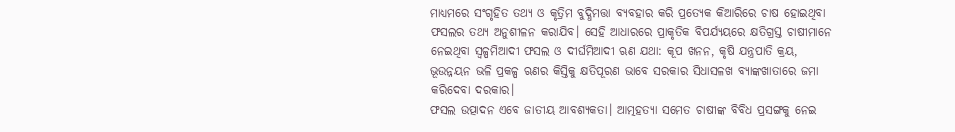ମାଧ୍ୟମରେ ସଂଗୃହିତ ତଥ୍ୟ ଓ କୃତ୍ରିମ ବୁଦ୍ଧିମତ୍ତା ବ୍ୟବହାର କରି ପ୍ରତ୍ୟେକ କିଆରିରେ ଚାଷ ହୋଇଥିବା ଫସଲର ତଥ୍ୟ ଅନୁଶୀଳନ କରାଯିବ। ସେହି ଆଧାରରେ ପ୍ରାକୃତିକ ବିପର୍ଯ୍ୟୟରେ କ୍ଷତିଗ୍ରସ୍ତ ଚାଷୀମାନେ ନେଇଥିବା ସ୍ବଳ୍ପମିଆଦୀ ଫସଲ ଓ ଦୀର୍ଘମିଆଦୀ ଋଣ ଯଥା: କୂପ ଖନନ, କୃଷି ଯନ୍ତ୍ରପାତି କ୍ରୟ, ଭୂଉନ୍ନୟନ ଭଳି ପ୍ରକଳ୍ପ ଋଣର କିସ୍ତିକୁ କ୍ଷତିପୂରଣ ଭାବେ ସରକାର ସିଧାସଳଖ ବ୍ୟାଙ୍କଖାତାରେ ଜମା କରିଦେବା ଦରକାର।
ଫସଲ ଉତ୍ପାଦନ ଏବେ ଜାତୀୟ ଆବଶ୍ୟକତା। ଆତ୍ମହତ୍ୟା ସମେତ ଚାଷୀଙ୍କ ବିବିଧ ପ୍ରସଙ୍ଗକୁ ନେଇ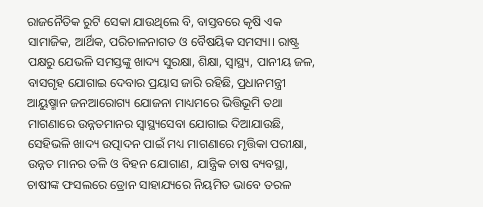ରାଜନୈତିକ ରୁଟି ସେକା ଯାଉଥିଲେ ବି, ବାସ୍ତବରେ କୃଷି ଏକ ସାମାଜିକ, ଆର୍ଥିକ, ପରିଚାଳନାଗତ ଓ ବୈଷୟିକ ସମସ୍ୟା। ରାଷ୍ଟ୍ର ପକ୍ଷରୁ ଯେଭଳି ସମସ୍ତଙ୍କୁ ଖାଦ୍ୟ ସୁରକ୍ଷା, ଶିକ୍ଷା, ସ୍ବାସ୍ଥ୍ୟ, ପାନୀୟ ଜଳ, ବାସଗୃହ ଯୋଗାଇ ଦେବାର ପ୍ରୟାସ ଜାରି ରହିଛି, ପ୍ରଧାନମନ୍ତ୍ରୀ ଆୟୁଷ୍ମାନ ଜନଆରୋଗ୍ୟ ଯୋଜନା ମାଧ୍ୟମରେ ଭିତ୍ତିଭୂମି ତଥା ମାଗଣାରେ ଉନ୍ନତମାନର ସ୍ବାସ୍ଥ୍ୟସେବା ଯୋଗାଇ ଦିଆଯାଉଛି, ସେହିଭଳି ଖାଦ୍ୟ ଉତ୍ପାଦନ ପାଇଁ ମଧ୍ୟ ମାଗଣାରେ ମୃତ୍ତିକା ପରୀକ୍ଷା, ଉନ୍ନତ ମାନର ତଳି ଓ ବିହନ ଯୋଗାଣ, ଯାନ୍ତ୍ରିକ ଚାଷ ବ୍ୟବସ୍ଥା, ଚାଷୀଙ୍କ ଫସଲରେ ଡ୍ରୋନ ସାହାଯ୍ୟରେ ନିୟମିତ ଭାବେ ତରଳ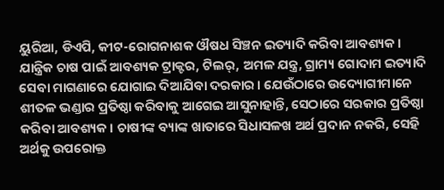ୟୁରିଆ, ଡିଏପି, କୀଟ-ରୋଗନାଶକ ଔଷଧ ସିଞ୍ଚନ ଇତ୍ୟାଦି କରିବା ଆବଶ୍ୟକ। ଯାନ୍ତ୍ରିକ ଚାଷ ପାଇଁ ଆବଶ୍ୟକ ଟ୍ରାକ୍ଟର, ଟିଲର୍, ଅମଳ ଯନ୍ତ୍ର, ଗ୍ରାମ୍ୟ ଗୋଦାମ ଇତ୍ୟାଦି ସେବା ମାଗଣାରେ ଯୋଗାଇ ଦିଆଯିବା ଦରକାର। ଯେଉଁଠାରେ ଉଦ୍ୟୋଗୀମାନେ ଶୀତଳ ଭଣ୍ଡାର ପ୍ରତିଷ୍ଠା କରିବାକୁ ଆଗେଇ ଆସୁନାହାନ୍ତି, ସେଠାରେ ସରକାର ପ୍ରତିଷ୍ଠା କରିବା ଆବଶ୍ୟକ। ଚାଷୀଙ୍କ ବ୍ୟାଙ୍କ ଖାତାରେ ସିଧାସଳଖ ଅର୍ଥ ପ୍ରଦାନ ନକରି, ସେହି ଅର୍ଥକୁ ଉପରୋକ୍ତ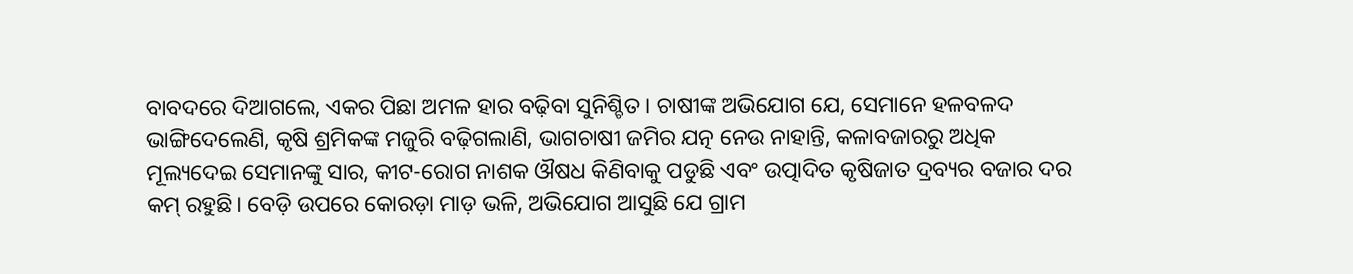ବାବଦରେ ଦିଆଗଲେ, ଏକର ପିଛା ଅମଳ ହାର ବଢ଼ିବା ସୁନିଶ୍ଚିତ। ଚାଷୀଙ୍କ ଅଭିଯୋଗ ଯେ, ସେମାନେ ହଳବଳଦ ଭାଙ୍ଗିଦେଲେଣି, କୃଷି ଶ୍ରମିକଙ୍କ ମଜୁରି ବଢ଼ିଗଲାଣି, ଭାଗଚାଷୀ ଜମିର ଯତ୍ନ ନେଉ ନାହାନ୍ତି, କଳାବଜାରରୁ ଅଧିକ ମୂଲ୍ୟଦେଇ ସେମାନଙ୍କୁ ସାର, କୀଟ-ରୋଗ ନାଶକ ଔଷଧ କିଣିବାକୁ ପଡୁଛି ଏବଂ ଉତ୍ପାଦିତ କୃଷିଜାତ ଦ୍ରବ୍ୟର ବଜାର ଦର କମ୍‌ ରହୁଛି। ବେଡ଼ି ଉପରେ କୋରଡ଼ା ମାଡ଼ ଭଳି, ଅଭିଯୋଗ ଆସୁଛି ଯେ ଗ୍ରାମ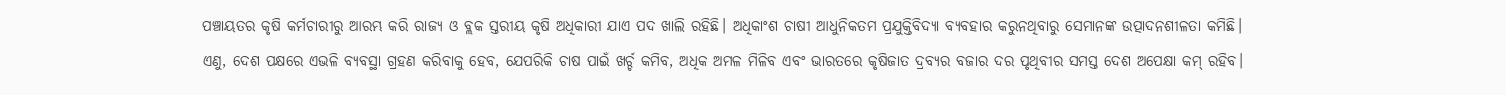ପଞ୍ଚାୟତର କୃଷି କର୍ମଚାରୀରୁ ଆରମ୍ଭ କରି ରାଜ୍ୟ ଓ ବ୍ଲକ ସ୍ତରୀୟ କୃଷି ଅଧିକାରୀ ଯାଏ ପଦ ଖାଲି ରହିଛି। ଅଧିକାଂଶ ଚାଷୀ ଆଧୁନିକତମ ପ୍ରଯୁକ୍ତିବିଦ୍ୟା ବ୍ୟବହାର କରୁନଥିବାରୁ ସେମାନଙ୍କ ଉତ୍ପାଦନଶୀଳତା କମିଛି। ଏଣୁ, ଦେଶ ପକ୍ଷରେ ଏଭଳି ବ୍ୟବସ୍ଥା ଗ୍ରହଣ କରିବାକୁ ହେବ, ଯେପରିକି ଚାଷ ପାଇଁ ଖର୍ଚ୍ଚ କମିବ, ଅଧିକ ଅମଳ ମିଳିବ ଏବଂ ଭାରତରେ କୃଷିଜାତ ଦ୍ରବ୍ୟର ବଜାର ଦର ପୃଥିବୀର ସମସ୍ତ ଦେଶ ଅପେକ୍ଷା କମ୍‌ ରହିବ।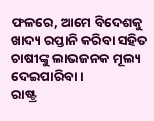ଫଳରେ, ଆମେ ବିଦେଶକୁ ଖାଦ୍ୟ ରପ୍ତାନି କରିବା ସହିତ ଚାଷୀଙ୍କୁ ଲାଭଜନକ ମୂଲ୍ୟ ଦେଇପାରିବା।
ରାଷ୍ଟ୍ର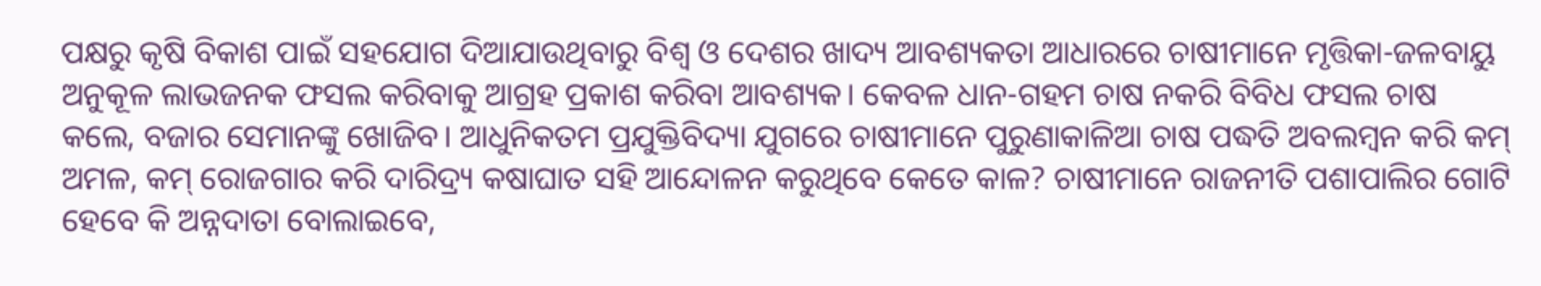ପକ୍ଷରୁ କୃଷି ବିକାଶ ପାଇଁ ସହଯୋଗ ଦିଆଯାଉଥିବାରୁ ବିଶ୍ବ ଓ ଦେଶର ଖାଦ୍ୟ ଆବଶ୍ୟକତା ଆଧାରରେ ଚାଷୀମାନେ ମୃତ୍ତିକା-ଜଳବାୟୁ ଅନୁକୂଳ ଲାଭଜନକ ଫସଲ କରିବାକୁ ଆଗ୍ରହ ପ୍ରକାଶ କରିବା ଆବଶ୍ୟକ। କେବଳ ଧାନ-ଗହମ ଚାଷ ନକରି ବିବିଧ ଫସଲ ଚାଷ କଲେ, ବଜାର ସେମାନଙ୍କୁ ଖୋଜିବ। ଆଧୁନିକତମ ପ୍ରଯୁକ୍ତିବିଦ୍ୟା ଯୁଗରେ ଚାଷୀମାନେ ପୁରୁଣାକାଳିଆ ଚାଷ ପଦ୍ଧତି ଅବଲମ୍ବନ କରି କମ୍‌ ଅମଳ, କମ୍‌ ରୋଜଗାର କରି ଦାରିଦ୍ର୍ୟ କଷାଘାତ ସହି ଆନ୍ଦୋଳନ କରୁଥିବେ କେତେ କାଳ? ଚାଷୀମାନେ ରାଜନୀତି ପଶାପାଲିର ଗୋଟି ହେବେ କି ଅନ୍ନଦାତା ବୋଲାଇବେ,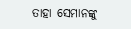ତାହା ସେମାନଙ୍କୁ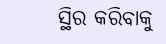ସ୍ଥିର କରିବାକୁ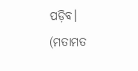ପଡ଼ିବ।
(ମତାମତ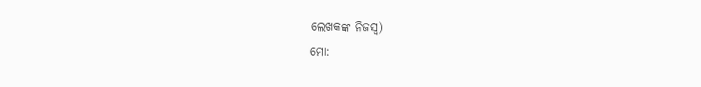ଲେଖକଙ୍କ ନିଜସ୍ବ)
ମୋ: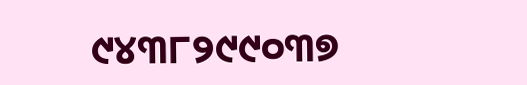୯୪୩୮୨୯୯୦୩୭